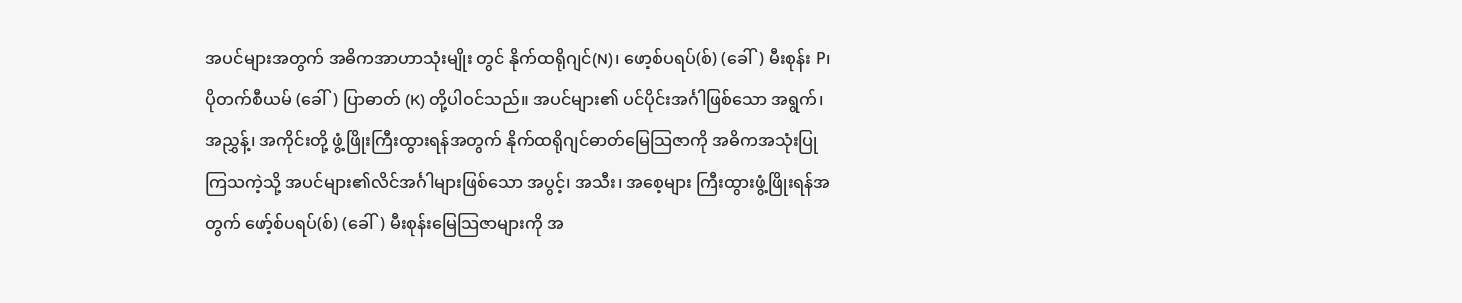အပင်များအတွက် အဓိကအာဟာသုံးမျိုး တွင် နိုက်ထရိုဂျင်(N)၊ ဖော့စ်ပရပ်(စ်) (ခေါ်) မီးစုန်း P၊ ပိုတက်စီယမ် (ခေါ်) ပြာဓာတ် (K) တို့ပါဝင်သည်။ အပင်များ၏ ပင်ပိုင်းအင်္ဂါဖြစ်သော အရွက်၊ အညွှန့်၊ အကိုင်းတို့ ဖွံ့ဖြိုးကြီးထွားရန်အတွက် နိုက်ထရိုဂျင်ဓာတ်မြေသြဇာကို အဓိကအသုံးပြုကြသကဲ့သို့ အပင်များ၏လိင်အင်္ဂါများဖြစ်သော အပွင့်၊ အသီး၊ အစေ့များ ကြီးထွားဖွံ့ဖြိုးရန်အတွက် ဖော့်စ်ပရပ်(စ်) (ခေါ်) မီးစုန်းမြေသြဇာများကို အ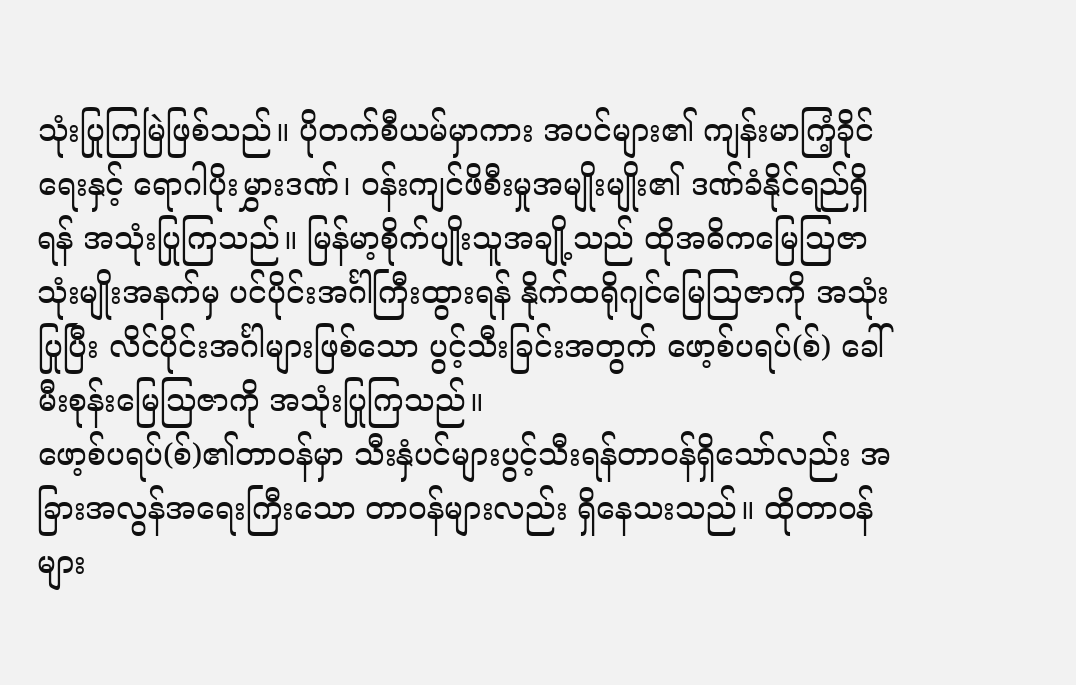သုံးပြုကြမြဲဖြစ်သည်။ ပိုတက်စီယမ်မှာကား အပင်များ၏ ကျန်းမာကြံ့ခိုင်ရေးနှင့် ရောဂါပိုးမွှားဒဏ်၊ ဝန်းကျင်ဖိစီးမှုအမျိုးမျိုး၏ ဒဏ်ခံနိုင်ရည်ရှိရန် အသုံးပြုကြသည်။ မြန်မာ့စိုက်ပျိုးသူအချို့သည် ထိုအဓိကမြေသြဇာသုံးမျိုးအနက်မှ ပင်ပိုင်းအင်္ဂါကြီးထွားရန် နိုက်ထရိုဂျင်မြေသြဇာကို အသုံးပြုပြီး လိင်ပိုင်းအင်္ဂါများဖြစ်သော ပွင့်သီးခြင်းအတွက် ဖော့စ်ပရပ်(စ်) ခေါ် မီးစုန်းမြေသြဇာကို အသုံးပြုကြသည်။
ဖော့စ်ပရပ်(စ်)၏တာဝန်မှာ သီးနှံပင်များပွင့်သီးရန်တာဝန်ရှိသော်လည်း အခြားအလွန်အရေးကြီးသော တာဝန်များလည်း ရှိနေသးသည်။ ထိုတာဝန်များ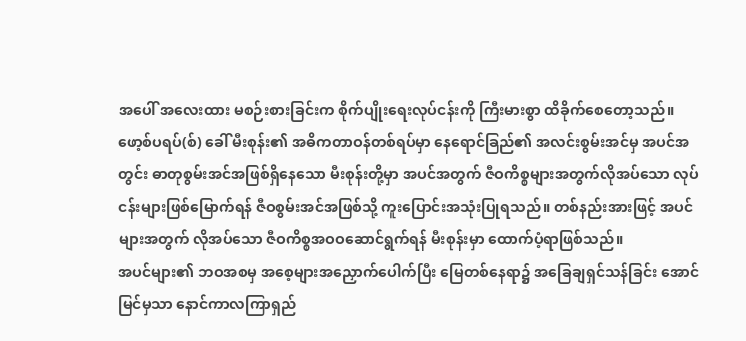အပေါ် အလေးထား မစဉ်းစားခြင်းက စိုက်ပျိုးရေးလုပ်ငန်းကို ကြီးမားစွာ ထိခိုက်စေတော့သည်။
ဖော့စ်ပရပ်(စ်) ခေါ် မီးစုန်း၏ အဓိကတာဝန်တစ်ရပ်မှာ နေရောင်ခြည်၏ အလင်းစွမ်းအင်မှ အပင်အတွင်း ဓာတုစွမ်းအင်အဖြစ်ရှိနေသော မီးစုန်းတို့မှာ အပင်အတွက် ဇီဝကိစ္စများအတွက်လိုအပ်သော လုပ်ငန်းများဖြစ်မြောက်ရန် ဇီဝစွမ်းအင်အဖြစ်သို့ ကူးပြောင်းအသုံးပြုရသည်။ တစ်နည်းအားဖြင့် အပင်များအတွက် လိုအပ်သော ဇီဝကိစ္စအဝဝဆောင်ရွက်ရန် မီးစုန်းမှာ ထောက်ပံ့ရာဖြစ်သည်။
အပင်များ၏ ဘဝအစမှ အစေ့များအညှောက်ပေါက်ပြီး မြေတစ်နေရာ၌ အခြေချရှင်သန်ခြင်း အောင်မြင်မှသာ နောင်ကာလကြာရှည်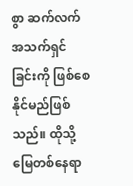စွာ ဆက်လက်အသက်ရှင်ခြင်းကို ဖြစ်စေနိုင်မည်ဖြစ်သည်။ ထိုသို့ မြေတစ်နေရာ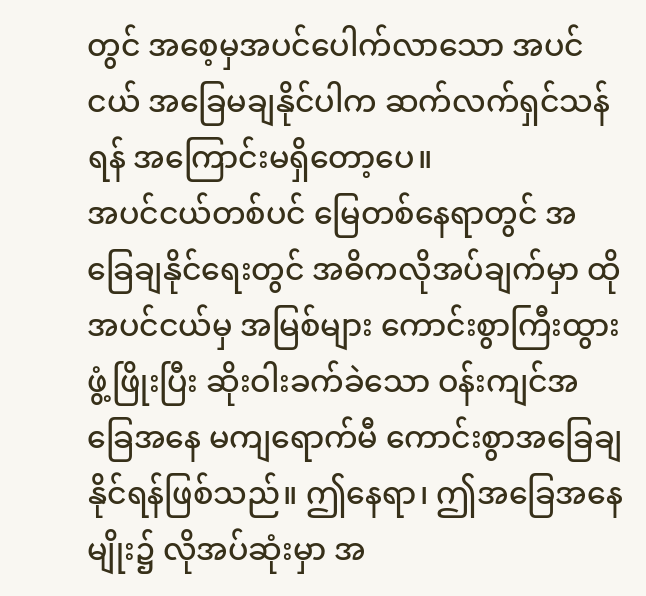တွင် အစေ့မှအပင်ပေါက်လာသော အပင်ငယ် အခြေမချနိုင်ပါက ဆက်လက်ရှင်သန်ရန် အကြောင်းမရှိတော့ပေ။
အပင်ငယ်တစ်ပင် မြေတစ်နေရာတွင် အခြေချနိုင်ရေးတွင် အဓိကလိုအပ်ချက်မှာ ထိုအပင်ငယ်မှ အမြစ်များ ကောင်းစွာကြီးထွားဖွံ့ဖြိုးပြီး ဆိုးဝါးခက်ခဲသော ဝန်းကျင်အခြေအနေ မကျရောက်မီ ကောင်းစွာအခြေချနိုင်ရန်ဖြစ်သည်။ ဤနေရာ၊ ဤအခြေအနေမျိုး၌ လိုအပ်ဆုံးမှာ အ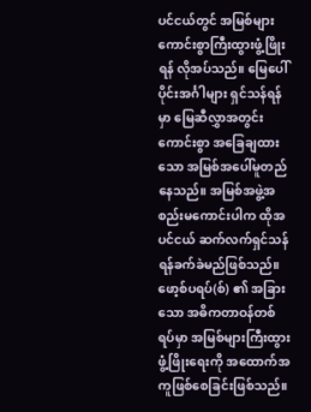ပင်ငယ်တွင် အမြစ်များ ကောင်းစွာကြီးထွားဖွံ့ဖြိုးရန် လိုအပ်သည်။ မြေပေါ်ပိုင်းအင်္ဂါများ ရှင်သန်ရန်မှာ မြေဆီလွှာအတွင်း ကောင်းစွာ အခြေချထားသော အမြစ်အပေါ်မူတည်နေသည်။ အမြစ်အဖွဲ့အစည်းမကောင်းပါက ထိုအပင်ငယ် ဆက်လက်ရှင်သန်ရန်ခက်ခဲမည်ဖြစ်သည်။
ဖော့စ်ပရပ်(စ်) ၏ အခြားသော အဓိကတာဝန်တစ်ရပ်မှာ အမြစ်များကြီးထွားဖွံ့ဖြိုးရေးကို အထောက်အကူဖြစ်စေခြင်းဖြစ်သည်။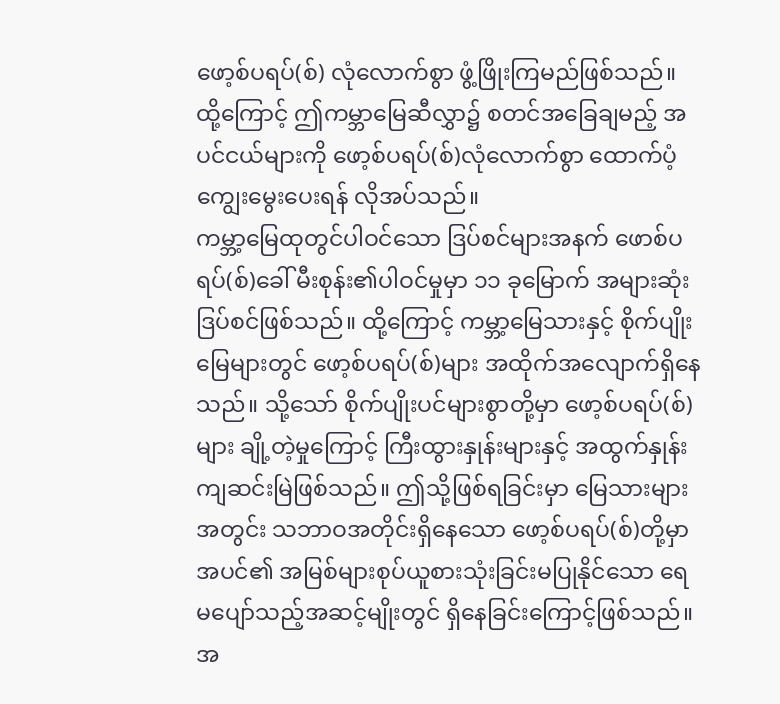ဖော့စ်ပရပ်(စ်) လုံလောက်စွာ ဖွံ့ဖြိုးကြမည်ဖြစ်သည်။ ထို့ကြောင့် ဤကမ္ဘာမြေဆီလွှာ၌ စတင်အခြေချမည့် အပင်ငယ်များကို ဖော့စ်ပရပ်(စ်)လုံလောက်စွာ ထောက်ပံ့ကျွေးမွေးပေးရန် လိုအပ်သည်။
ကမ္ဘာ့မြေထုတွင်ပါဝင်သော ဒြပ်စင်များအနက် ဖောစ်ပရပ်(စ်)ခေါ် မီးစုန်း၏ပါဝင်မှုမှာ ၁၁ ခုမြောက် အများဆုံးဒြပ်စင်ဖြစ်သည်။ ထို့ကြောင့် ကမ္ဘာ့မြေသားနှင့် စိုက်ပျိုးမြေများတွင် ဖော့စ်ပရပ်(စ်)များ အထိုက်အလျောက်ရှိနေသည်။ သို့သော် စိုက်ပျိုးပင်များစွာတို့မှာ ဖော့စ်ပရပ်(စ်)များ ချို့တဲ့မှုကြောင့် ကြီးထွားနှုန်းများနှင့် အထွက်နှုန်းကျဆင်းမြဲဖြစ်သည်။ ဤသို့ဖြစ်ရခြင်းမှာ မြေသားများအတွင်း သဘာဝအတိုင်းရှိနေသော ဖော့စ်ပရပ်(စ်)တို့မှာ အပင်၏ အမြစ်များစုပ်ယူစားသုံးခြင်းမပြုနိုင်သော ရေမပျော်သည့်အဆင့်မျိုးတွင် ရှိနေခြင်းကြောင့်ဖြစ်သည်။
အ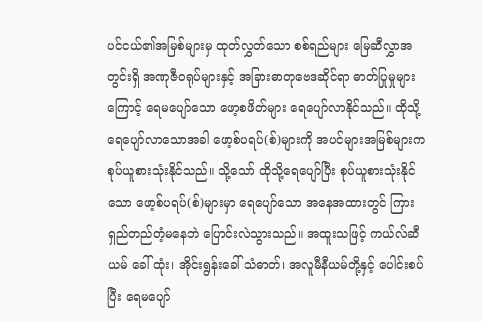ပင်ငယ်၏အမြစ်များမှ ထုတ်လွှတ်သော စစ်ရည်များ မြေဆီလွှာအတွင်းရှိ အဏုဇီဝရုပ်များနှင့် အခြားဓာတုဗေဒဆိုင်ရာ ဓာတ်ပြုမှုများကြောင့် ရေမပျော်သော ဖော့စဖိတ်များ ရေပျော်လာနိုင်သည်။ ထိုသို့ ရေပျော်လာသောအခါ ဖော့စ်ပရပ်(စ်)များကို အပင်များအမြစ်များက စုပ်ယူစားသုံးနိုင်သည်။ သို့သော် ထိုသို့ရေပျော်ပြီး စုပ်ယူစားသုံးနိုင်သော ဖော့စ်ပရပ်(စ်)များမှာ ရေပျော်သော အနေအထားတွင် ကြားရှည်တည်တံ့မနေဘဲ ပြောင်းလဲသွားသည်။ အထူးသဖြင့် ကယ်လ်ဆီယမ် ခေါ် ထုံး၊ အိုင်းရွန်းခေါ် သံဓာတ်၊ အလူမီနီယမ်တို့နှင့် ပေါင်းစပ်ပြီး ရေမပျော်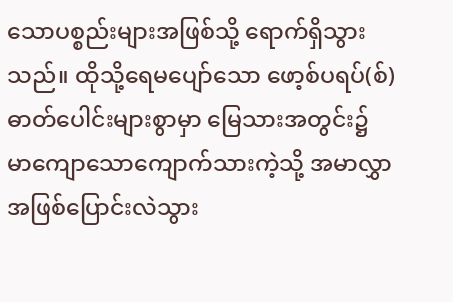သောပစ္စည်းများအဖြစ်သို့ ရောက်ရှိသွားသည်။ ထိုသို့ရေမပျော်သော ဖော့စ်ပရပ်(စ်)ဓာတ်ပေါင်းများစွာမှာ မြေသားအတွင်း၌ မာကျောသောကျောက်သားကဲ့သို့ အမာလွှာအဖြစ်ပြောင်းလဲသွား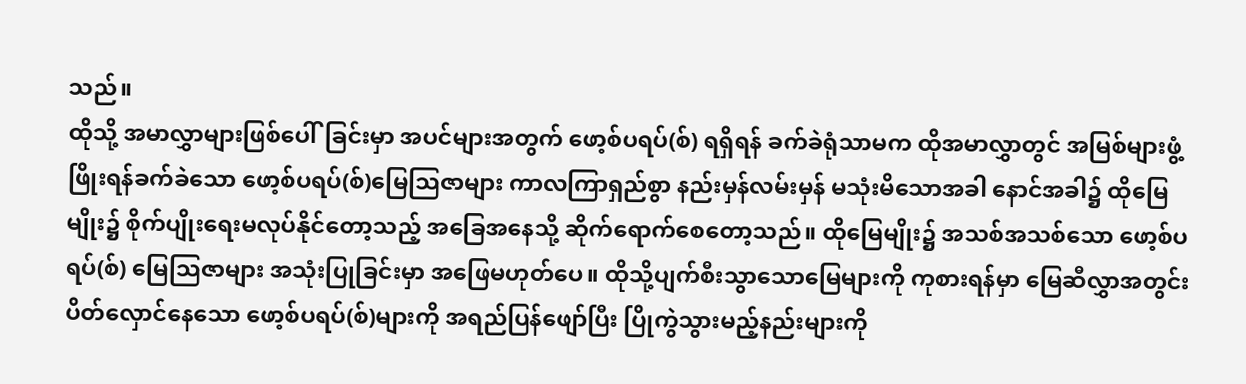သည်။
ထိုသို့ အမာလွှာများဖြစ်ပေါ်ခြင်းမှာ အပင်များအတွက် ဖော့စ်ပရပ်(စ်) ရရှိရန် ခက်ခဲရုံသာမက ထိုအမာလွှာတွင် အမြစ်များဖွံ့ဖြိုးရန်ခက်ခဲသော ဖော့စ်ပရပ်(စ်)မြေသြဇာများ ကာလကြာရှည်စွာ နည်းမှန်လမ်းမှန် မသုံးမိသောအခါ နောင်အခါ၌ ထိုမြေမျိုး၌ စိုက်ပျိုးရေးမလုပ်နိုင်တော့သည့် အခြေအနေသို့ ဆိုက်ရောက်စေတော့သည်။ ထိုမြေမျိုး၌ အသစ်အသစ်သော ဖော့စ်ပရပ်(စ်) မြေသြဇာများ အသုံးပြုခြင်းမှာ အဖြေမဟုတ်ပေ။ ထိုသို့ပျက်စီးသွာသောမြေများကို ကုစားရန်မှာ မြေဆီလွှာအတွင်း ပိတ်လှောင်နေသော ဖော့စ်ပရပ်(စ်)များကို အရည်ပြန်ဖျော်ပြီး ပြိုကွဲသွားမည့်နည်းများကို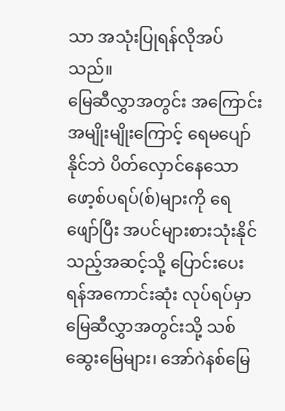သာ အသုံးပြုရန်လိုအပ်သည်။
မြေဆီလွှာအတွင်း အကြောင်းအမျိုးမျိုးကြောင့် ရေမပျော်နိုင်ဘဲ ပိတ်လှောင်နေသော ဖော့စ်ပရပ်(စ်)များကို ရေဖျော်ပြီး အပင်များစားသုံးနိုင်သည့်အဆင့်သို့ ပြောင်းပေးရန်အကောင်းဆုံး လုပ်ရပ်မှာ မြေဆီလွှာအတွင်းသို့ သစ်ဆွေးမြေများ၊ အော်ဂဲနစ်မြေ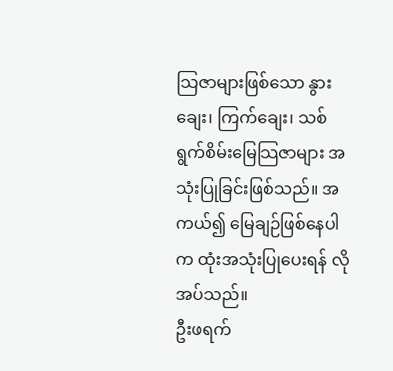သြဇာများဖြစ်သော နွားချေး၊ ကြက်ချေး၊ သစ်ရွက်စိမ်းမြေသြဇာများ အသုံးပြုခြင်းဖြစ်သည်။ အကယ်၍ မြေချဉ်ဖြစ်နေပါက ထုံးအသုံးပြုပေးရန် လိုအပ်သည်။
ဦးဖရက်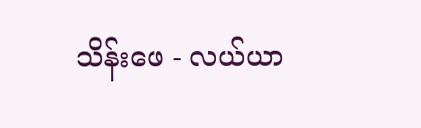သိန်းဖေ - လယ်ယာ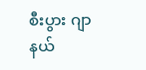စီးပွား ဂျာနယ်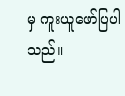မှ ကူးယူဖော်ပြပါသည်။